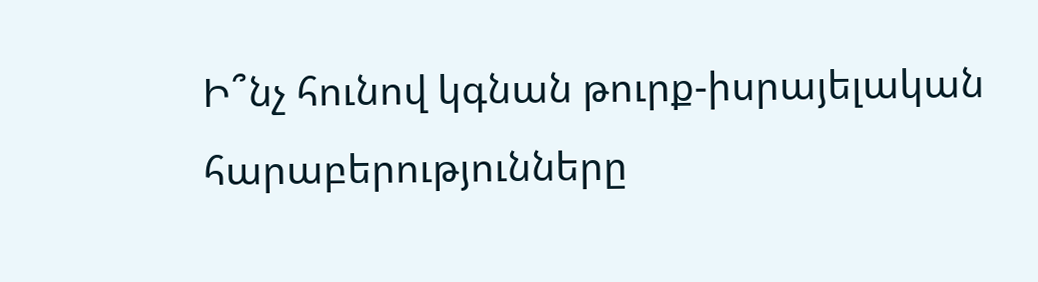Ի՞նչ հունով կգնան թուրք-իսրայելական հարաբերությունները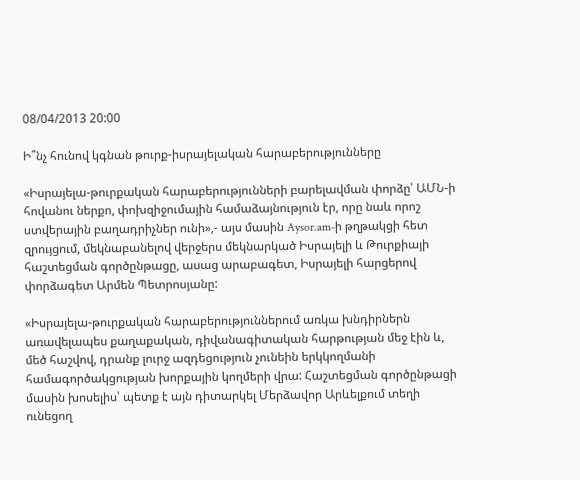08/04/2013 20:00

Ի՞նչ հունով կգնան թուրք-իսրայելական հարաբերությունները

«Իսրայելա-թուրքական հարաբերությունների բարելավման փորձը՝ ԱՄՆ-ի հովանու ներքո, փոխզիջումային համաձայնություն էր, որը նաև որոշ ստվերային բաղադրիչներ ունի»,- այս մասին Aysor.am-ի թղթակցի հետ զրույցում, մեկնաբանելով վերջերս մեկնարկած Իսրայելի և Թուրքիայի հաշտեցման գործընթացը, ասաց արաբագետ, Իսրայելի հարցերով փորձագետ Արմեն Պետրոսյանը:

«Իսրայելա-թուրքական հարաբերություններում առկա խնդիրներն առավելապես քաղաքական, դիվանագիտական հարթության մեջ էին և, մեծ հաշվով, դրանք լուրջ ազդեցություն չունեին երկկողմանի համագործակցության խորքային կողմերի վրա: Հաշտեցման գործընթացի մասին խոսելիս՝ պետք է այն դիտարկել Մերձավոր Արևելքում տեղի ունեցող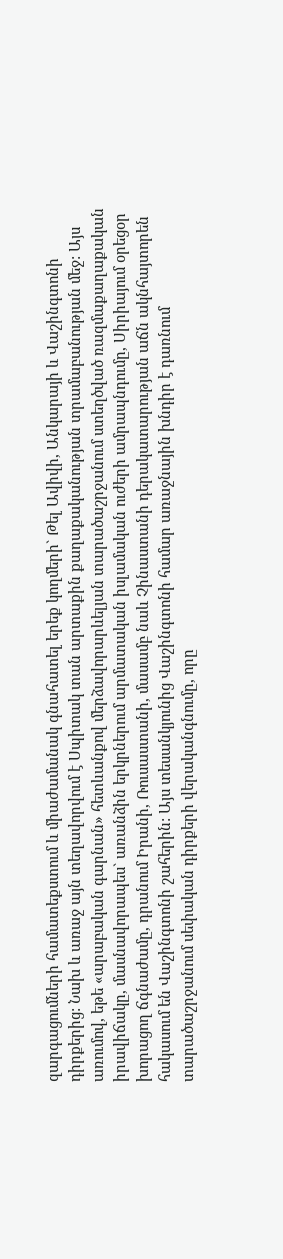զարգացումների համատեքստում և միաժամանակ գնահատել երեք կողմերի` Թել Ավիվի, Անկարայի և Վաշինգտոնի դիրքերից: Նախ և առաջ այն տեղավորվում է Սպիտակ տան արտաքին քաղաքականության տրամաբանության մեջ: Այս առումով, եթե «արաբական գարնան» հետևանքով մերձավորարևելյան տարածաշրջանում ստեղծված ռազմաքաղաքական իրավիճակը, մասնավորապես` առանձին երկրներում արմատական իսլամական ուժերի ամրապնդումը, Սիրիայում օրեցօր խորացող ճգնաժամը, դրանում Իրանի, Ռուսաստանի, մասամբ նաև Չինաստանի դերակատարության աճն ակնհայտորեն հակասում են Վաշինգտոնի շահերին: Այս տեսանկյունից Վաշինգտոնի համար առաջնային խնդիր է դառնում տարածաշրջանում սեփական դիրքերի վերականգնումը, որը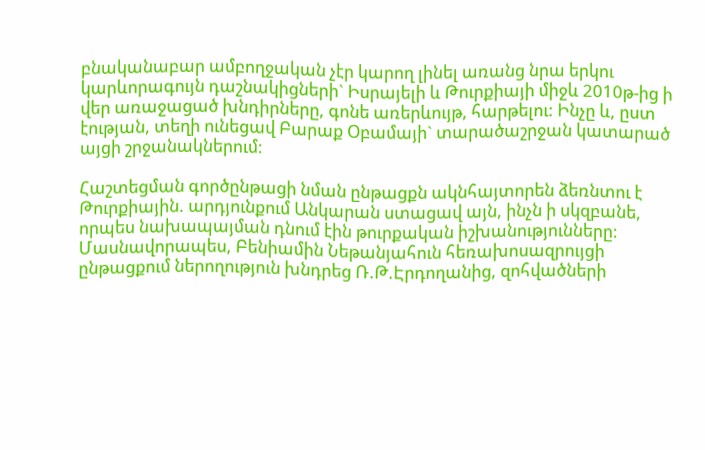բնականաբար ամբողջական չէր կարող լինել առանց նրա երկու կարևորագույն դաշնակիցների` Իսրայելի և Թուրքիայի միջև 2010թ-ից ի վեր առաջացած խնդիրները, գոնե առերևույթ, հարթելու: Ինչը և, ըստ էության, տեղի ունեցավ Բարաք Օբամայի` տարածաշրջան կատարած այցի շրջանակներում:

Հաշտեցման գործընթացի նման ընթացքն ակնհայտորեն ձեռնտու է Թուրքիային. արդյունքում Անկարան ստացավ այն, ինչն ի սկզբանե, որպես նախապայման դնում էին թուրքական իշխանությունները: Մասնավորապես, Բենիամին Նեթանյահուն հեռախոսազրույցի ընթացքում ներողություն խնդրեց Ռ.Թ.Էրդողանից, զոհվածների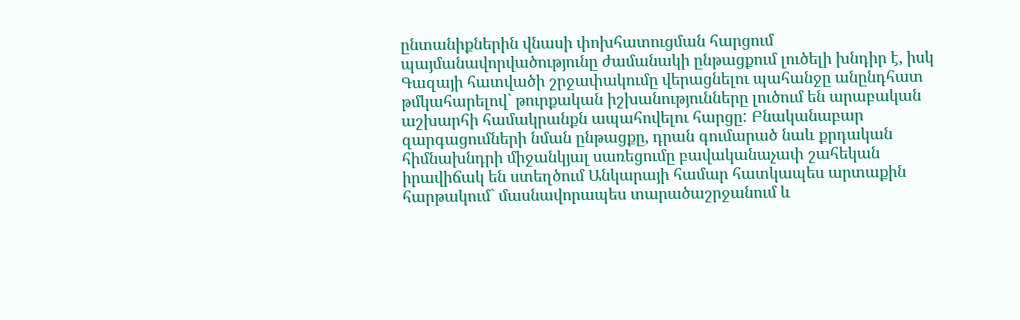ընտանիքներին վնասի փոխհատուցման հարցում պայմանավորվածությունը ժամանակի ընթացքում լուծելի խնդիր է, իսկ Գազայի հատվածի շրջափակումը վերացնելու պահանջը անընդհատ թմկահարելով` թուրքական իշխանությունները լուծում են արաբական աշխարհի համակրանքն ապահովելու հարցը: Բնականաբար զարգացումների նման ընթացքը, դրան գումարած նաև քրդական հիմնախնդրի միջանկյալ սառեցումը բավականաչափ շահեկան իրավիճակ են ստեղծում Անկարայի համար հատկապես արտաքին հարթակում` մասնավորապես տարածաշրջանում և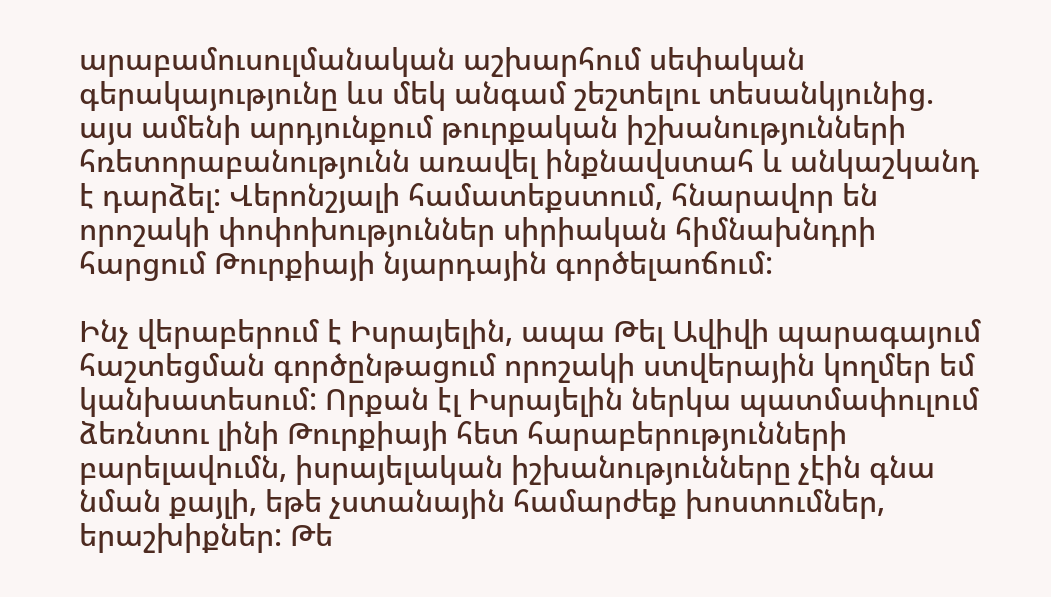արաբամուսուլմանական աշխարհում սեփական գերակայությունը ևս մեկ անգամ շեշտելու տեսանկյունից. այս ամենի արդյունքում թուրքական իշխանությունների հռետորաբանությունն առավել ինքնավստահ և անկաշկանդ է դարձել: Վերոնշյալի համատեքստում, հնարավոր են որոշակի փոփոխություններ սիրիական հիմնախնդրի հարցում Թուրքիայի նյարդային գործելաոճում:

Ինչ վերաբերում է Իսրայելին, ապա Թել Ավիվի պարագայում հաշտեցման գործընթացում որոշակի ստվերային կողմեր եմ կանխատեսում: Որքան էլ Իսրայելին ներկա պատմափուլում ձեռնտու լինի Թուրքիայի հետ հարաբերությունների բարելավումն, իսրայելական իշխանությունները չէին գնա նման քայլի, եթե չստանային համարժեք խոստումներ, երաշխիքներ: Թե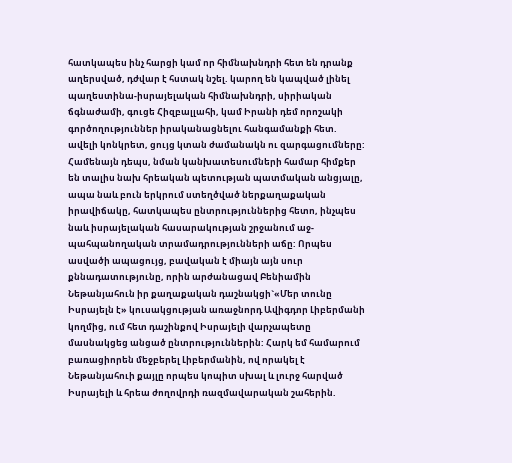հատկապես ինչ հարցի կամ որ հիմնախնդրի հետ են դրանք աղերսված, դժվար է հստակ նշել. կարող են կապված լինել պաղեստինա-իսրայելական հիմնախնդրի, սիրիական ճգնաժամի, գուցե Հիզբալլահի, կամ Իրանի դեմ որոշակի գործողություններ իրականացնելու հանգամանքի հետ. ավելի կոնկրետ, ցույց կտան ժամանակն ու զարգացումները: Համենայն դեպս, նման կանխատեսումների համար հիմքեր են տալիս նախ հրեական պետության պատմական անցյալը, ապա նաև բուն երկրում ստեղծված ներքաղաքական իրավիճակը, հատկապես ընտրություններից հետո, ինչպես նաև իսրայելական հասարակության շրջանում աջ-պահպանողական տրամադրությունների աճը: Որպես ասվածի ապացույց, բավական է միայն այն սուր քննադատությունը, որին արժանացավ Բենիամին Նեթանյահուն իր քաղաքական դաշնակցի`«Մեր տունը Իսրայելն է» կուսակցության առաջնորդ Ավիգդոր Լիբերմանի կողմից, ում հետ դաշինքով Իսրայելի վարչապետը մասնակցեց անցած ընտրություններին: Հարկ եմ համարում բառացիորեն մեջբերել Լիբերմանին, ով որակել է Նեթանյահուի քայլը որպես կոպիտ սխալ և լուրջ հարված Իսրայելի և հրեա ժողովրդի ռազմավարական շահերին.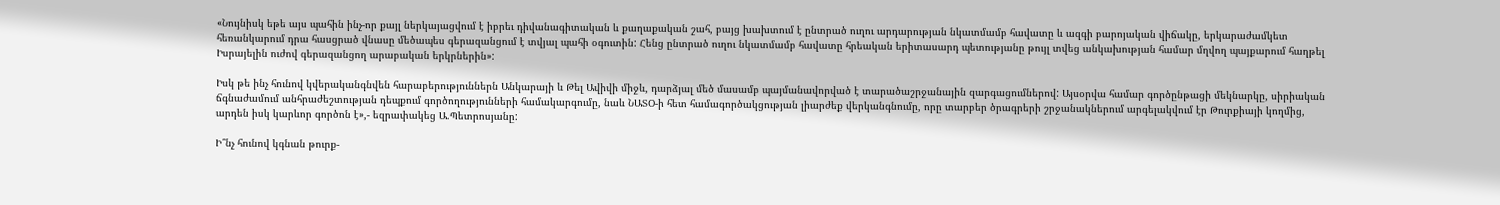«Նույնիսկ եթե այս պահին ինչ-որ քայլ ներկայացվում է իբրեւ դիվանագիտական և քաղաքական շահ, բայց խախտում է ընտրած ուղու արդարության նկատմամբ հավատը և ազգի բարոյական վիճակը, երկարաժամկետ հեռանկարում դրա հասցրած վնասը մեծապես գերազանցում է տվյալ պահի օգուտին: Հենց ընտրած ուղու նկատմամբ հավատը հրեական երիտասարդ պետությանը թույլ տվեց անկախության համար մղվող պայքարում հաղթել Իսրայելին ուժով գերազանցող արաբական երկրներին»:

Իսկ թե ինչ հունով կվերականգնվեն հարաբերություններն Անկարայի և Թել Ավիվի միջև, դարձյալ մեծ մասամբ պայմանավորված է տարածաշրջանային զարգացումներով: Այսօրվա համար գործընթացի մեկնարկը, սիրիական ճգնաժամում անհրաժեշտության դեպքում գործողությունների համակարգումը, նաև ՆԱՏՕ-ի հետ համագործակցության լիարժեք վերկանգնումը, որը տարբեր ծրագրերի շրջանակներում արգելակվում էր Թուրքիայի կողմից, արդեն իսկ կարևոր գործոն է»,- եզրափակեց Ա.Պետրոսյանը:

Ի՞նչ հունով կգնան թուրք-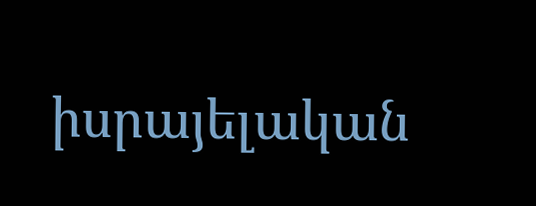իսրայելական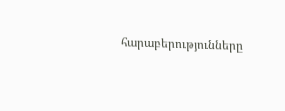հարաբերությունները